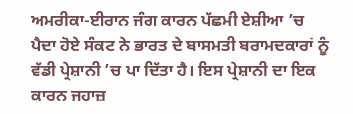ਅਮਰੀਕਾ-ਈਰਾਨ ਜੰਗ ਕਾਰਨ ਪੱਛਮੀ ਏਸ਼ੀਆ ’ਚ ਪੈਦਾ ਹੋਏ ਸੰਕਟ ਨੇ ਭਾਰਤ ਦੇ ਬਾਸਮਤੀ ਬਰਾਮਦਕਾਰਾਂ ਨੂੰ ਵੱਡੀ ਪ੍ਰੇਸ਼ਾਨੀ ’ਚ ਪਾ ਦਿੱਤਾ ਹੈ। ਇਸ ਪ੍ਰੇਸ਼ਾਨੀ ਦਾ ਇਕ ਕਾਰਨ ਜਹਾਜ਼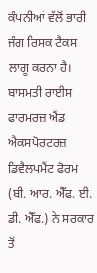ਕੰਪਨੀਆਂ ਵੱਲੋਂ ਭਾਰੀ ਜੰਗ ਰਿਸਕ ਟੈਕਸ ਲਾਗੂ ਕਰਨਾ ਹੈ।
ਬਾਸਮਤੀ ਰਾਈਸ ਫਾਰਮਰਜ਼ ਐਂਡ ਐਕਸਪੋਰਟਰਜ਼ ਡਿਵੈਲਪਮੈਂਟ ਫੋਰਮ (ਬੀ. ਆਰ. ਐੱਫ. ਈ. ਡੀ. ਐੱਫ.) ਨੇ ਸਰਕਾਰ ਤੋਂ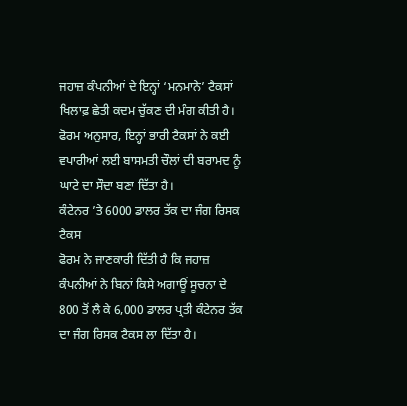ਜਹਾਜ਼ ਕੰਪਨੀਆਂ ਦੇ ਇਨ੍ਹਾਂ ‘ਮਨਮਾਨੇ’ ਟੈਕਸਾਂ ਖਿਲਾਫ਼ ਛੇਤੀ ਕਦਮ ਚੁੱਕਣ ਦੀ ਮੰਗ ਕੀਤੀ ਹੈ। ਫੋਰਮ ਅਨੁਸਾਰ, ਇਨ੍ਹਾਂ ਭਾਰੀ ਟੈਕਸਾਂ ਨੇ ਕਈ ਵਪਾਰੀਆਂ ਲਈ ਬਾਸਮਤੀ ਚੌਲਾਂ ਦੀ ਬਰਾਮਦ ਨੂੰ ਘਾਟੇ ਦਾ ਸੌਦਾ ਬਣਾ ਦਿੱਤਾ ਹੈ।
ਕੰਟੇਨਰ ’ਤੇ 6000 ਡਾਲਰ ਤੱਕ ਦਾ ਜੰਗ ਰਿਸਕ ਟੈਕਸ
ਫੋਰਮ ਨੇ ਜਾਣਕਾਰੀ ਦਿੱਤੀ ਹੈ ਕਿ ਜਹਾਜ਼ ਕੰਪਨੀਆਂ ਨੇ ਬਿਨਾਂ ਕਿਸੇ ਅਗਾਊਂ ਸੂਚਨਾ ਦੇ 800 ਤੋਂ ਲੈ ਕੇ 6,000 ਡਾਲਰ ਪ੍ਰਤੀ ਕੰਟੇਨਰ ਤੱਕ ਦਾ ਜੰਗ ਰਿਸਕ ਟੈਕਸ ਲਾ ਦਿੱਤਾ ਹੈ।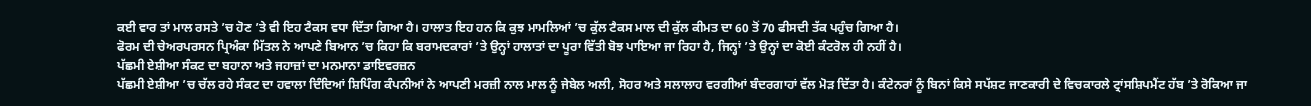ਕਈ ਵਾਰ ਤਾਂ ਮਾਲ ਰਸਤੇ ’ਚ ਹੋਣ ’ਤੇ ਵੀ ਇਹ ਟੈਕਸ ਵਧਾ ਦਿੱਤਾ ਗਿਆ ਹੈ। ਹਾਲਾਤ ਇਹ ਹਨ ਕਿ ਕੁਝ ਮਾਮਲਿਆਂ ’ਚ ਕੁੱਲ ਟੈਕਸ ਮਾਲ ਦੀ ਕੁੱਲ ਕੀਮਤ ਦਾ 60 ਤੋਂ 70 ਫੀਸਦੀ ਤੱਕ ਪਹੁੰਚ ਗਿਆ ਹੈ।
ਫੋਰਮ ਦੀ ਚੇਅਰਪਰਸਨ ਪ੍ਰਿਅੰਕਾ ਮਿੱਤਲ ਨੇ ਆਪਣੇ ਬਿਆਨ ’ਚ ਕਿਹਾ ਕਿ ਬਰਾਮਦਕਾਰਾਂ ’ਤੇ ਉਨ੍ਹਾਂ ਹਾਲਾਤਾਂ ਦਾ ਪੂਰਾ ਵਿੱਤੀ ਬੋਝ ਪਾਇਆ ਜਾ ਰਿਹਾ ਹੈ, ਜਿਨ੍ਹਾਂ ’ਤੇ ਉਨ੍ਹਾਂ ਦਾ ਕੋਈ ਕੰਟਰੋਲ ਹੀ ਨਹੀਂ ਹੈ।
ਪੱਛਮੀ ਏਸ਼ੀਆ ਸੰਕਟ ਦਾ ਬਹਾਨਾ ਅਤੇ ਜਹਾਜ਼ਾਂ ਦਾ ਮਨਮਾਨਾ ਡਾਇਵਰਜ਼ਨ
ਪੱਛਮੀ ਏਸ਼ੀਆ ’ਚ ਚੱਲ ਰਹੇ ਸੰਕਟ ਦਾ ਹਵਾਲਾ ਦਿੰਦਿਆਂ ਸ਼ਿਪਿੰਗ ਕੰਪਨੀਆਂ ਨੇ ਆਪਣੀ ਮਰਜ਼ੀ ਨਾਲ ਮਾਲ ਨੂੰ ਜੇਬੇਲ ਅਲੀ, ਸੋਹਰ ਅਤੇ ਸਲਾਲਾਹ ਵਰਗੀਆਂ ਬੰਦਰਗਾਹਾਂ ਵੱਲ ਮੋੜ ਦਿੱਤਾ ਹੈ। ਕੰਟੇਨਰਾਂ ਨੂੰ ਬਿਨਾਂ ਕਿਸੇ ਸਪੱਸ਼ਟ ਜਾਣਕਾਰੀ ਦੇ ਵਿਚਕਾਰਲੇ ਟ੍ਰਾਂਸਸ਼ਿਪਮੈਂਟ ਹੱਬ ’ਤੇ ਰੋਕਿਆ ਜਾ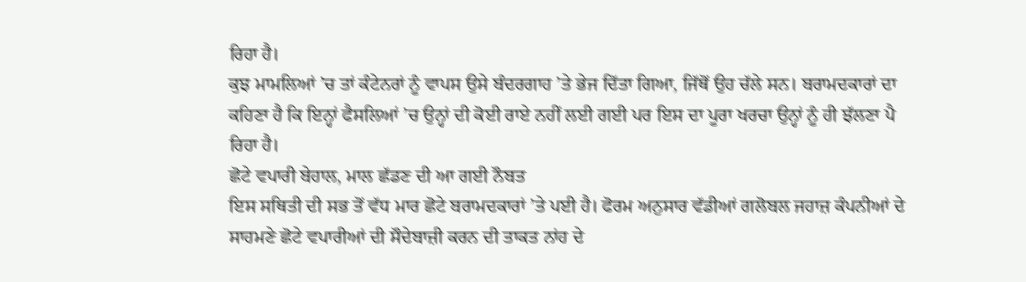ਰਿਹਾ ਹੈ।
ਕੁਝ ਮਾਮਲਿਆਂ ’ਚ ਤਾਂ ਕੰਟੇਨਰਾਂ ਨੂੰ ਵਾਪਸ ਉਸੇ ਬੰਦਰਗਾਹ ’ਤੇ ਭੇਜ ਦਿੱਤਾ ਗਿਆ, ਜਿੱਥੋਂ ਉਹ ਚੱਲੇ ਸਨ। ਬਰਾਮਦਕਾਰਾਂ ਦਾ ਕਹਿਣਾ ਹੈ ਕਿ ਇਨ੍ਹਾਂ ਫੈਸਲਿਆਂ ’ਚ ਉਨ੍ਹਾਂ ਦੀ ਕੋਈ ਰਾਏ ਨਹੀਂ ਲਈ ਗਈ ਪਰ ਇਸ ਦਾ ਪੂਰਾ ਖਰਚਾ ਉਨ੍ਹਾਂ ਨੂੰ ਹੀ ਝੱਲਣਾ ਪੈ ਰਿਹਾ ਹੈ।
ਛੋਟੇ ਵਪਾਰੀ ਬੇਹਾਲ, ਮਾਲ ਛੱਡਣ ਦੀ ਆ ਗਈ ਨੌਬਤ
ਇਸ ਸਥਿਤੀ ਦੀ ਸਭ ਤੋਂ ਵੱਧ ਮਾਰ ਛੋਟੇ ਬਰਾਮਦਕਾਰਾਂ ’ਤੇ ਪਈ ਹੈ। ਫੋਰਮ ਅਨੁਸਾਰ ਵੱਡੀਆਂ ਗਲੋਬਲ ਜਹਾਜ਼ ਕੰਪਨੀਆਂ ਦੇ ਸਾਹਮਣੇ ਛੋਟੇ ਵਪਾਰੀਆਂ ਦੀ ਸੌਦੇਬਾਜ਼ੀ ਕਰਨ ਦੀ ਤਾਕਤ ਨਾਂਹ ਦੇ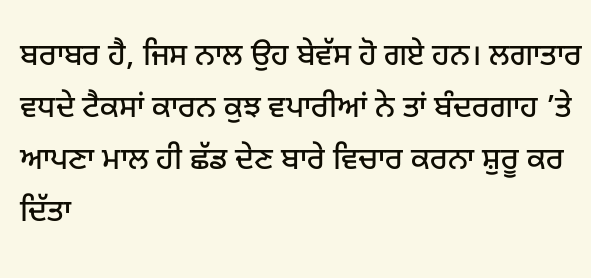ਬਰਾਬਰ ਹੈ, ਜਿਸ ਨਾਲ ਉਹ ਬੇਵੱਸ ਹੋ ਗਏ ਹਨ। ਲਗਾਤਾਰ ਵਧਦੇ ਟੈਕਸਾਂ ਕਾਰਨ ਕੁਝ ਵਪਾਰੀਆਂ ਨੇ ਤਾਂ ਬੰਦਰਗਾਹ ’ਤੇ ਆਪਣਾ ਮਾਲ ਹੀ ਛੱਡ ਦੇਣ ਬਾਰੇ ਵਿਚਾਰ ਕਰਨਾ ਸ਼ੁਰੂ ਕਰ ਦਿੱਤਾ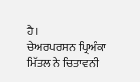ਹੈ।
ਚੇਅਰਪਰਸਨ ਪ੍ਰਿਅੰਕਾ ਮਿੱਤਲ ਨੇ ਚਿਤਾਵਨੀ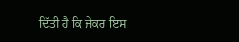ਦਿੱਤੀ ਹੈ ਕਿ ਜੇਕਰ ਇਸ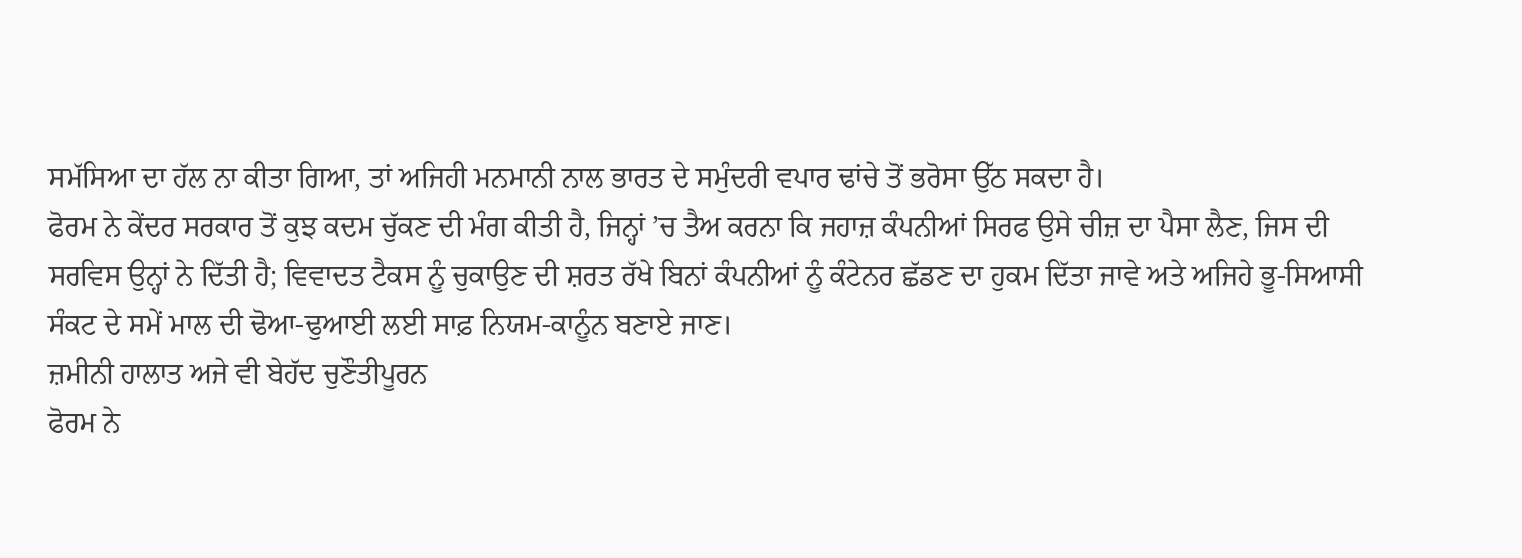ਸਮੱਸਿਆ ਦਾ ਹੱਲ ਨਾ ਕੀਤਾ ਗਿਆ, ਤਾਂ ਅਜਿਹੀ ਮਨਮਾਨੀ ਨਾਲ ਭਾਰਤ ਦੇ ਸਮੁੰਦਰੀ ਵਪਾਰ ਢਾਂਚੇ ਤੋਂ ਭਰੋਸਾ ਉੱਠ ਸਕਦਾ ਹੈ।
ਫੋਰਮ ਨੇ ਕੇਂਦਰ ਸਰਕਾਰ ਤੋਂ ਕੁਝ ਕਦਮ ਚੁੱਕਣ ਦੀ ਮੰਗ ਕੀਤੀ ਹੈ, ਜਿਨ੍ਹਾਂ ’ਚ ਤੈਅ ਕਰਨਾ ਕਿ ਜਹਾਜ਼ ਕੰਪਨੀਆਂ ਸਿਰਫ ਉਸੇ ਚੀਜ਼ ਦਾ ਪੈਸਾ ਲੈਣ, ਜਿਸ ਦੀ ਸਰਵਿਸ ਉਨ੍ਹਾਂ ਨੇ ਦਿੱਤੀ ਹੈ; ਵਿਵਾਦਤ ਟੈਕਸ ਨੂੰ ਚੁਕਾਉਣ ਦੀ ਸ਼ਰਤ ਰੱਖੇ ਬਿਨਾਂ ਕੰਪਨੀਆਂ ਨੂੰ ਕੰਟੇਨਰ ਛੱਡਣ ਦਾ ਹੁਕਮ ਦਿੱਤਾ ਜਾਵੇ ਅਤੇ ਅਜਿਹੇ ਭੂ-ਸਿਆਸੀ ਸੰਕਟ ਦੇ ਸਮੇਂ ਮਾਲ ਦੀ ਢੋਆ-ਢੁਆਈ ਲਈ ਸਾਫ਼ ਨਿਯਮ-ਕਾਨੂੰਨ ਬਣਾਏ ਜਾਣ।
ਜ਼ਮੀਨੀ ਹਾਲਾਤ ਅਜੇ ਵੀ ਬੇਹੱਦ ਚੁਣੌਤੀਪੂਰਨ
ਫੋਰਮ ਨੇ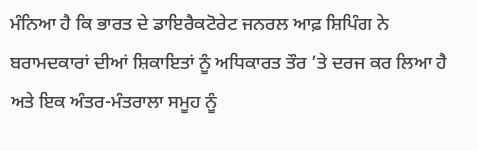ਮੰਨਿਆ ਹੈ ਕਿ ਭਾਰਤ ਦੇ ਡਾਇਰੈਕਟੋਰੇਟ ਜਨਰਲ ਆਫ਼ ਸ਼ਿਪਿੰਗ ਨੇ ਬਰਾਮਦਕਾਰਾਂ ਦੀਆਂ ਸ਼ਿਕਾਇਤਾਂ ਨੂੰ ਅਧਿਕਾਰਤ ਤੌਰ ’ਤੇ ਦਰਜ ਕਰ ਲਿਆ ਹੈ ਅਤੇ ਇਕ ਅੰਤਰ-ਮੰਤਰਾਲਾ ਸਮੂਹ ਨੂੰ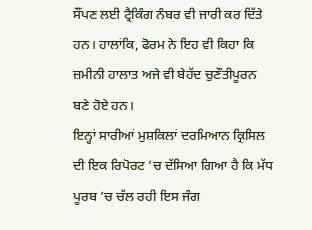ਸੌਂਪਣ ਲਈ ਟ੍ਰੈਕਿੰਗ ਨੰਬਰ ਵੀ ਜਾਰੀ ਕਰ ਦਿੱਤੇ ਹਨ। ਹਾਲਾਂਕਿ, ਫੋਰਮ ਨੇ ਇਹ ਵੀ ਕਿਹਾ ਕਿ ਜ਼ਮੀਨੀ ਹਾਲਾਤ ਅਜੇ ਵੀ ਬੇਹੱਦ ਚੁਣੌਤੀਪੂਰਨ ਬਣੇ ਹੋਏ ਹਨ।
ਇਨ੍ਹਾਂ ਸਾਰੀਆਂ ਮੁਸ਼ਕਿਲਾਂ ਦਰਮਿਆਨ ਕ੍ਰਿਸਿਲ ਦੀ ਇਕ ਰਿਪੋਰਟ ’ਚ ਦੱਸਿਆ ਗਿਆ ਹੈ ਕਿ ਮੱਧ ਪੂਰਬ ’ਚ ਚੱਲ ਰਹੀ ਇਸ ਜੰਗ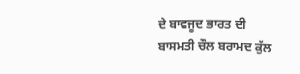ਦੇ ਬਾਵਜੂਦ ਭਾਰਤ ਦੀ ਬਾਸਮਤੀ ਚੌਲ ਬਰਾਮਦ ਕੁੱਲ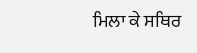ਮਿਲਾ ਕੇ ਸਥਿਰ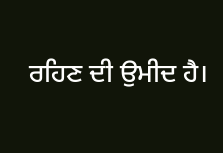ਰਹਿਣ ਦੀ ਉਮੀਦ ਹੈ।